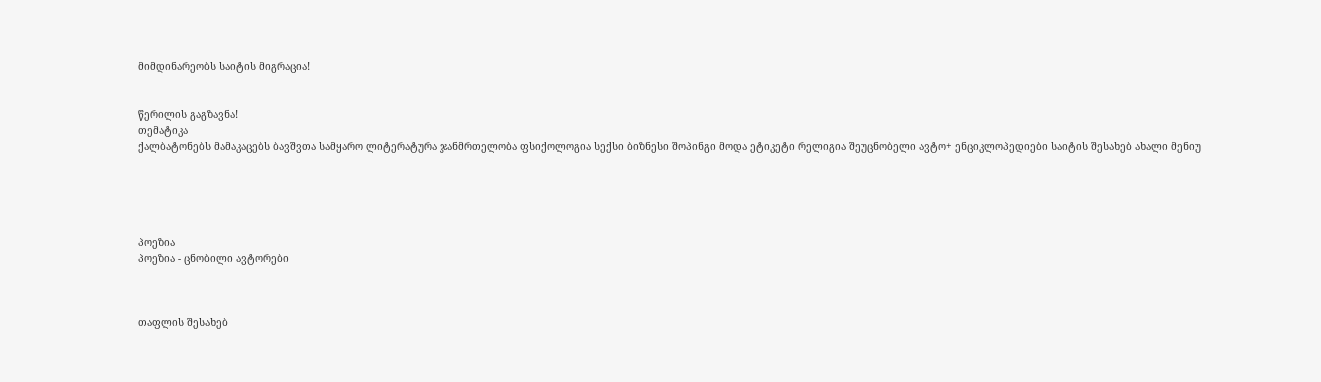მიმდინარეობს საიტის მიგრაცია!


წერილის გაგზავნა!
თემატიკა
ქალბატონებს მამაკაცებს ბავშვთა სამყარო ლიტერატურა ჯანმრთელობა ფსიქოლოგია სექსი ბიზნესი შოპინგი მოდა ეტიკეტი რელიგია შეუცნობელი ავტო+ ენციკლოპედიები საიტის შესახებ ახალი მენიუ





პოეზია
პოეზია - ცნობილი ავტორები



თაფლის შესახებ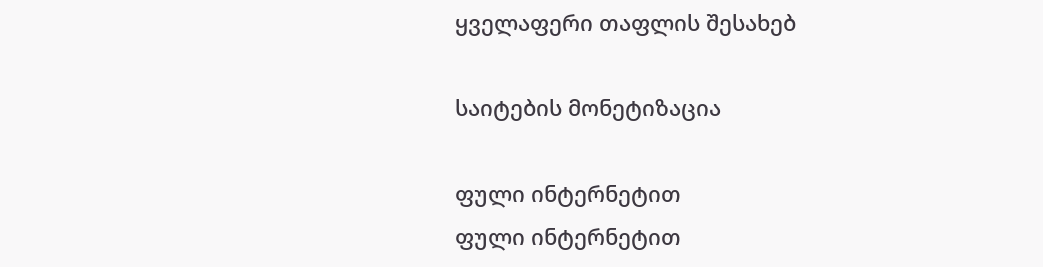ყველაფერი თაფლის შესახებ

საიტების მონეტიზაცია

ფული ინტერნეტით
ფული ინტერნეტით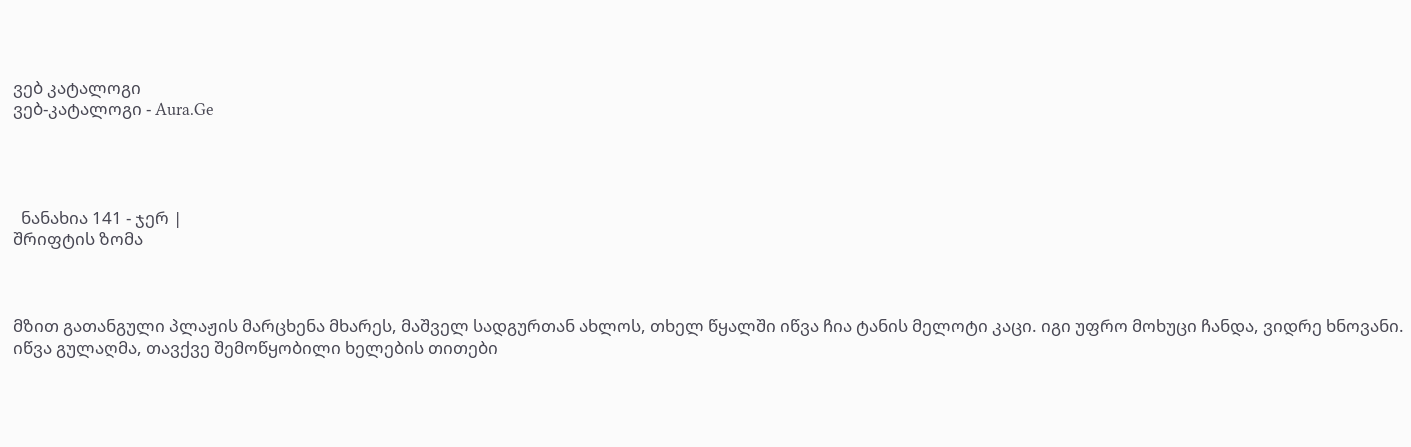ვებ კატალოგი
ვებ-კატალოგი - Aura.Ge




  ნანახია 141 - ჯერ |
შრიფტის ზომა



მზით გათანგული პლაჟის მარცხენა მხარეს, მაშველ სადგურთან ახლოს, თხელ წყალში იწვა ჩია ტანის მელოტი კაცი. იგი უფრო მოხუცი ჩანდა, ვიდრე ხნოვანი. იწვა გულაღმა, თავქვე შემოწყობილი ხელების თითები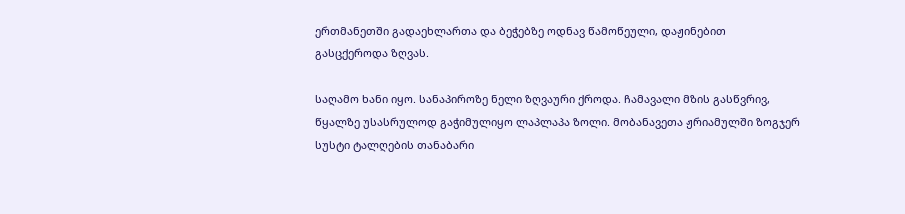ერთმანეთში გადაეხლართა და ბეჭებზე ოდნავ წამოწეული, დაჟინებით გასცქეროდა ზღვას.

საღამო ხანი იყო. სანაპიროზე ნელი ზღვაური ქროდა. ჩამავალი მზის გასწვრივ, წყალზე უსასრულოდ გაჭიმულიყო ლაპლაპა ზოლი. მობანავეთა ჟრიამულში ზოგჯერ სუსტი ტალღების თანაბარი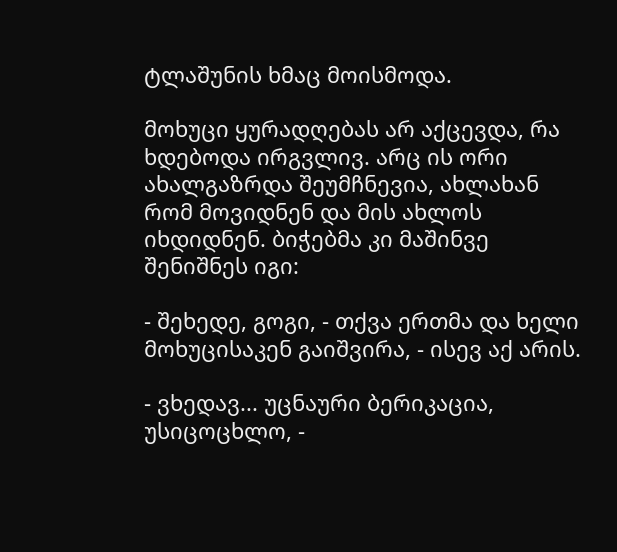ტლაშუნის ხმაც მოისმოდა.

მოხუცი ყურადღებას არ აქცევდა, რა ხდებოდა ირგვლივ. არც ის ორი ახალგაზრდა შეუმჩნევია, ახლახან რომ მოვიდნენ და მის ახლოს იხდიდნენ. ბიჭებმა კი მაშინვე შენიშნეს იგი:

- შეხედე, გოგი, - თქვა ერთმა და ხელი მოხუცისაკენ გაიშვირა, - ისევ აქ არის.

- ვხედავ... უცნაური ბერიკაცია, უსიცოცხლო, -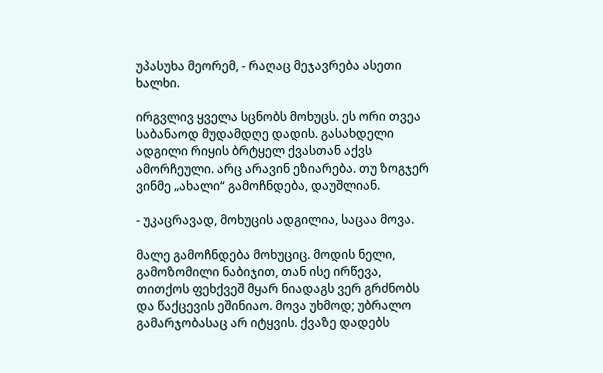უპასუხა მეორემ, - რაღაც მეჯავრება ასეთი ხალხი.

ირგვლივ ყველა სცნობს მოხუცს. ეს ორი თვეა საბანაოდ მუდამდღე დადის. გასახდელი ადგილი რიყის ბრტყელ ქვასთან აქვს ამორჩეული. არც არავინ ეზიარება. თუ ზოგჯერ ვინმე „ახალი“ გამოჩნდება, დაუშლიან.

- უკაცრავად, მოხუცის ადგილია, საცაა მოვა.

მალე გამოჩნდება მოხუციც. მოდის ნელი, გამოზომილი ნაბიჯით, თან ისე ირწევა, თითქოს ფეხქვეშ მყარ ნიადაგს ვერ გრძნობს და წაქცევის ეშინიაო. მოვა უხმოდ; უბრალო გამარჯობასაც არ იტყვის. ქვაზე დადებს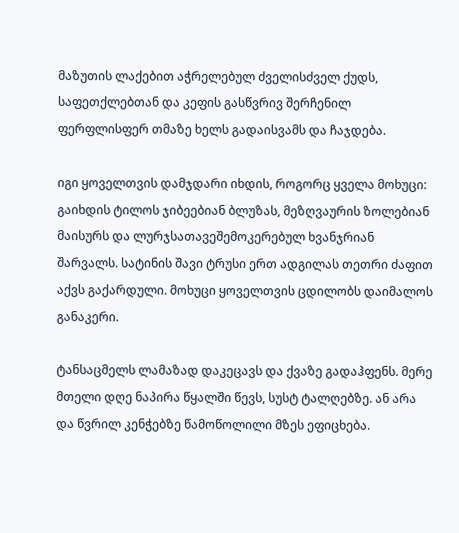მაზუთის ლაქებით აჭრელებულ ძველისძველ ქუდს, საფეთქლებთან და კეფის გასწვრივ შერჩენილ ფერფლისფერ თმაზე ხელს გადაისვამს და ჩაჯდება.

იგი ყოველთვის დამჯდარი იხდის, როგორც ყველა მოხუცი: გაიხდის ტილოს ჯიბეებიან ბლუზას, მეზღვაურის ზოლებიან მაისურს და ლურჯსათავეშემოკერებულ ხვანჯრიან შარვალს. სატინის შავი ტრუსი ერთ ადგილას თეთრი ძაფით აქვს გაქარდული. მოხუცი ყოველთვის ცდილობს დაიმალოს განაკერი.

ტანსაცმელს ლამაზად დაკეცავს და ქვაზე გადაჰფენს. მერე მთელი დღე ნაპირა წყალში წევს, სუსტ ტალღებზე. ან არა და წვრილ კენჭებზე წამოწოლილი მზეს ეფიცხება.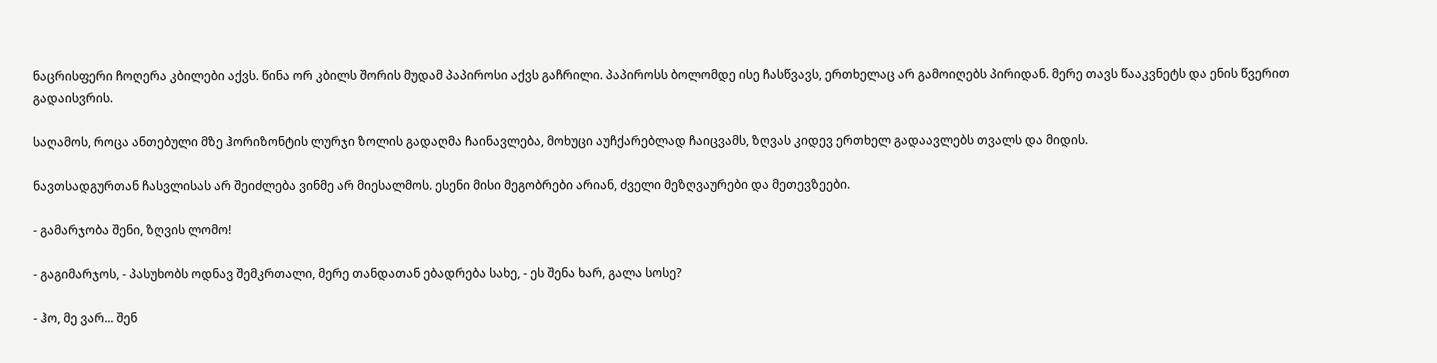ნაცრისფერი ჩოღერა კბილები აქვს. წინა ორ კბილს შორის მუდამ პაპიროსი აქვს გაჩრილი. პაპიროსს ბოლომდე ისე ჩასწვავს, ერთხელაც არ გამოიღებს პირიდან. მერე თავს წააკვნეტს და ენის წვერით გადაისვრის.

საღამოს, როცა ანთებული მზე ჰორიზონტის ლურჯი ზოლის გადაღმა ჩაინავლება, მოხუცი აუჩქარებლად ჩაიცვამს, ზღვას კიდევ ერთხელ გადაავლებს თვალს და მიდის.

ნავთსადგურთან ჩასვლისას არ შეიძლება ვინმე არ მიესალმოს. ესენი მისი მეგობრები არიან, ძველი მეზღვაურები და მეთევზეები.

- გამარჯობა შენი, ზღვის ლომო!

- გაგიმარჯოს, - პასუხობს ოდნავ შემკრთალი, მერე თანდათან ებადრება სახე, - ეს შენა ხარ, გალა სოსე?

- ჰო, მე ვარ... შენ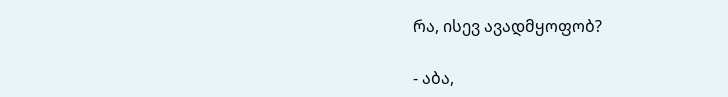რა, ისევ ავადმყოფობ?

- აბა,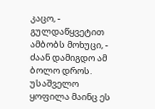კაცო, - გულდაწყვეტით ამბობს მოხუცი, - ძაან დამიგდო ამ ბოლო დროს. უსაშველო ყოფილა მაინც ეს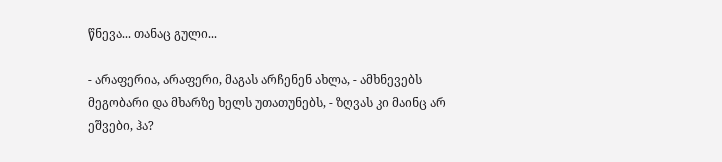წნევა... თანაც გული...

- არაფერია, არაფერი, მაგას არჩენენ ახლა, - ამხნევებს მეგობარი და მხარზე ხელს უთათუნებს, - ზღვას კი მაინც არ ეშვები, ჰა?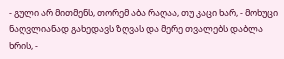- გული არ მითმენს, თორემ აბა რაღაა, თუ კაცი ხარ, - მოხუცი ნაღვლიანად გახედავს ზღვას და მერე თვალებს დაბლა ხრის, -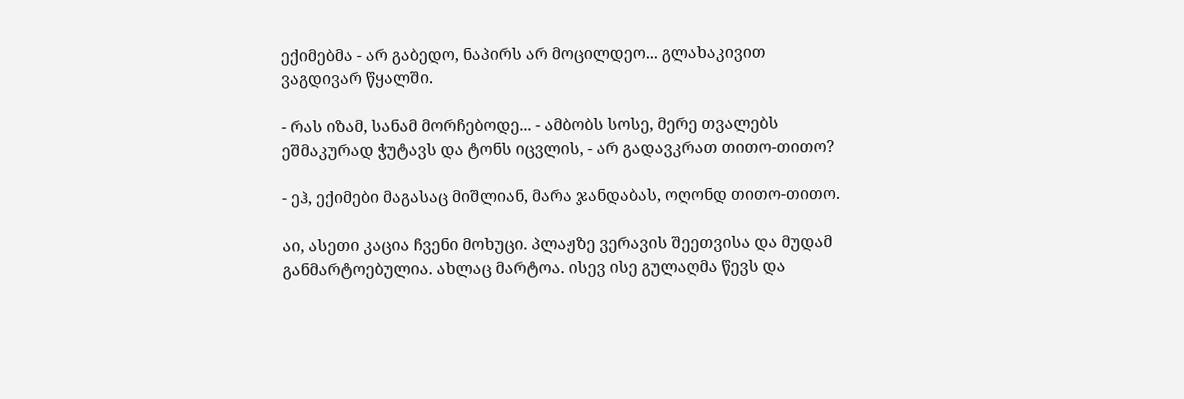ექიმებმა - არ გაბედო, ნაპირს არ მოცილდეო... გლახაკივით ვაგდივარ წყალში.

- რას იზამ, სანამ მორჩებოდე... - ამბობს სოსე, მერე თვალებს ეშმაკურად ჭუტავს და ტონს იცვლის, - არ გადავკრათ თითო-თითო?

- ეჰ, ექიმები მაგასაც მიშლიან, მარა ჯანდაბას, ოღონდ თითო-თითო.

აი, ასეთი კაცია ჩვენი მოხუცი. პლაჟზე ვერავის შეეთვისა და მუდამ განმარტოებულია. ახლაც მარტოა. ისევ ისე გულაღმა წევს და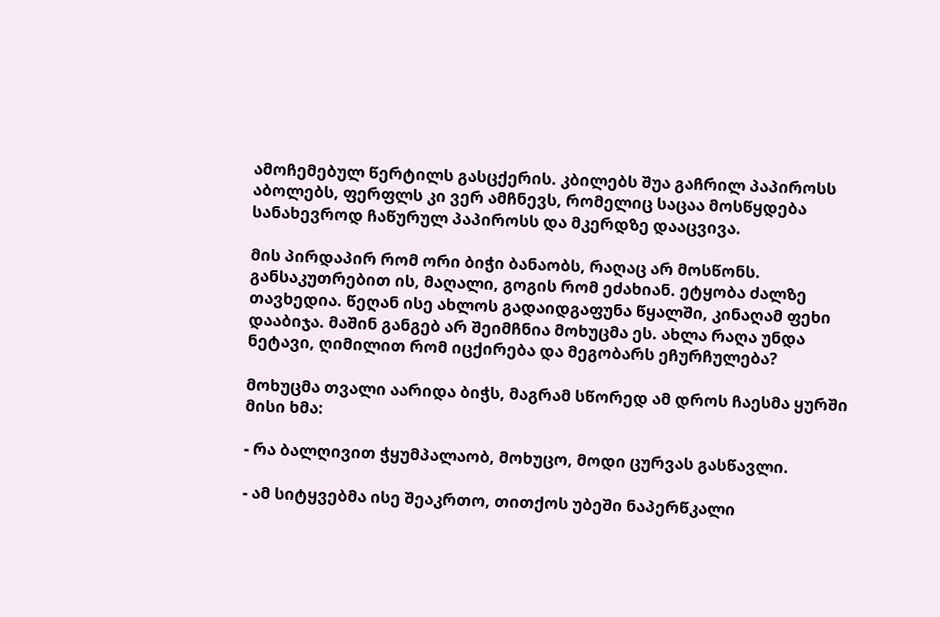ამოჩემებულ წერტილს გასცქერის. კბილებს შუა გაჩრილ პაპიროსს აბოლებს, ფერფლს კი ვერ ამჩნევს, რომელიც საცაა მოსწყდება სანახევროდ ჩაწურულ პაპიროსს და მკერდზე დააცვივა.

მის პირდაპირ რომ ორი ბიჭი ბანაობს, რაღაც არ მოსწონს. განსაკუთრებით ის, მაღალი, გოგის რომ ეძახიან. ეტყობა ძალზე თავხედია. წეღან ისე ახლოს გადაიდგაფუნა წყალში, კინაღამ ფეხი დააბიჯა. მაშინ განგებ არ შეიმჩნია მოხუცმა ეს. ახლა რაღა უნდა ნეტავი, ღიმილით რომ იცქირება და მეგობარს ეჩურჩულება?

მოხუცმა თვალი აარიდა ბიჭს, მაგრამ სწორედ ამ დროს ჩაესმა ყურში მისი ხმა:

- რა ბალღივით ჭყუმპალაობ, მოხუცო, მოდი ცურვას გასწავლი.

- ამ სიტყვებმა ისე შეაკრთო, თითქოს უბეში ნაპერწკალი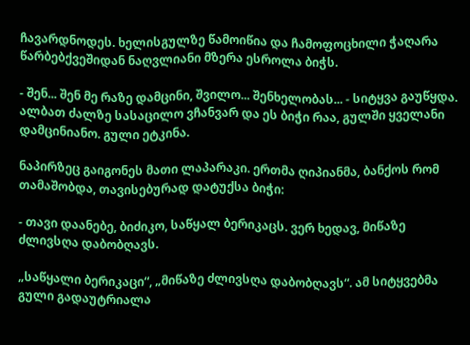ჩავარდნოდეს. ხელისგულზე წამოიწია და ჩამოფოცხილი ჭაღარა წარბებქვეშიდან ნაღვლიანი მზერა ესროლა ბიჭს.

- შენ... შენ მე რაზე დამცინი, შვილო... შენხელობას... - სიტყვა გაუწყდა. ალბათ ძალზე სასაცილო ვჩანვარ და ეს ბიჭი რაა, გულში ყველანი დამცინიანო. გული ეტკინა.

ნაპირზეც გაიგონეს მათი ლაპარაკი. ერთმა ღიპიანმა, ბანქოს რომ თამაშობდა, თავისებურად დატუქსა ბიჭი:

- თავი დაანებე, ბიძიკო, საწყალ ბერიკაცს. ვერ ხედავ, მიწაზე ძლივსღა დაბობღავს.

„საწყალი ბერიკაცი“, „მიწაზე ძლივსღა დაბობღავს“. ამ სიტყვებმა გული გადაუტრიალა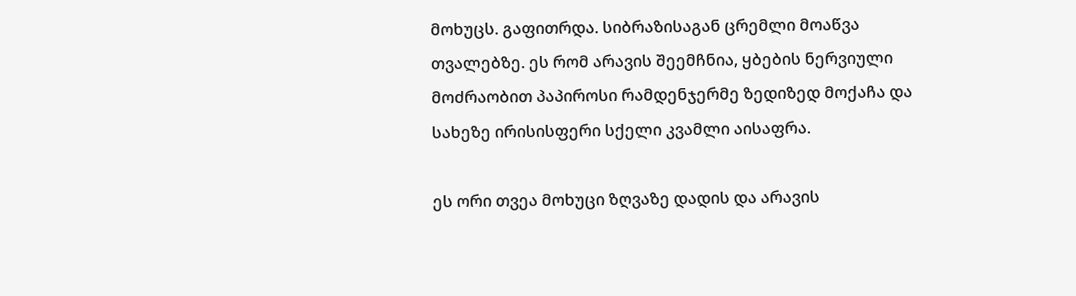მოხუცს. გაფითრდა. სიბრაზისაგან ცრემლი მოაწვა თვალებზე. ეს რომ არავის შეემჩნია, ყბების ნერვიული მოძრაობით პაპიროსი რამდენჯერმე ზედიზედ მოქაჩა და სახეზე ირისისფერი სქელი კვამლი აისაფრა.

ეს ორი თვეა მოხუცი ზღვაზე დადის და არავის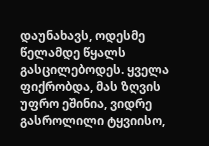დაუნახავს, ოდესმე წელამდე წყალს გასცილებოდეს. ყველა ფიქრობდა, მას ზღვის უფრო ეშინია, ვიდრე გასროლილი ტყვიისო,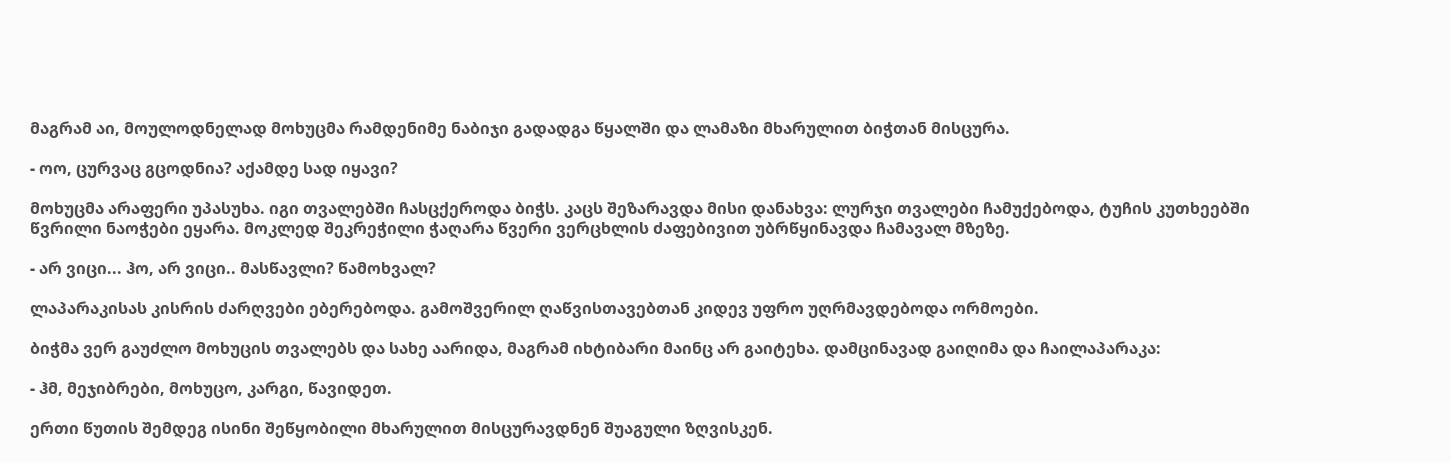მაგრამ აი, მოულოდნელად მოხუცმა რამდენიმე ნაბიჯი გადადგა წყალში და ლამაზი მხარულით ბიჭთან მისცურა.

- ოო, ცურვაც გცოდნია? აქამდე სად იყავი?

მოხუცმა არაფერი უპასუხა. იგი თვალებში ჩასცქეროდა ბიჭს. კაცს შეზარავდა მისი დანახვა: ლურჯი თვალები ჩამუქებოდა, ტუჩის კუთხეებში წვრილი ნაოჭები ეყარა. მოკლედ შეკრეჭილი ჭაღარა წვერი ვერცხლის ძაფებივით უბრწყინავდა ჩამავალ მზეზე.

- არ ვიცი... ჰო, არ ვიცი.. მასწავლი? წამოხვალ?

ლაპარაკისას კისრის ძარღვები ებერებოდა. გამოშვერილ ღაწვისთავებთან კიდევ უფრო უღრმავდებოდა ორმოები.

ბიჭმა ვერ გაუძლო მოხუცის თვალებს და სახე აარიდა, მაგრამ იხტიბარი მაინც არ გაიტეხა. დამცინავად გაიღიმა და ჩაილაპარაკა:

- ჰმ, მეჯიბრები, მოხუცო, კარგი, წავიდეთ.

ერთი წუთის შემდეგ ისინი შეწყობილი მხარულით მისცურავდნენ შუაგული ზღვისკენ.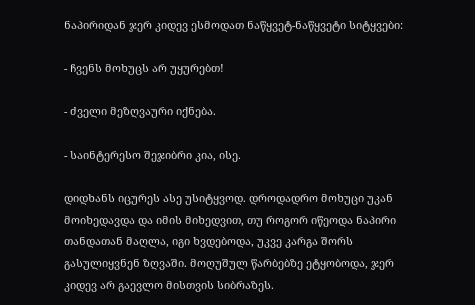ნაპირიდან ჯერ კიდევ ესმოდათ ნაწყვეტ-ნაწყვეტი სიტყვები:

- ჩვენს მოხუცს არ უყურებთ!

- ძველი მეზღვაური იქნება.

- საინტერესო შეჯიბრი კია, ისე.

დიდხანს იცურეს ასე უსიტყვოდ. დროდადრო მოხუცი უკან მოიხედავდა და იმის მიხედვით, თუ როგორ იწეოდა ნაპირი თანდათან მაღლა, იგი ხვდებოდა, უკვე კარგა შორს გასულიყვნენ ზღვაში. მოღუშულ წარბებზე ეტყობოდა, ჯერ კიდევ არ გაევლო მისთვის სიბრაზეს.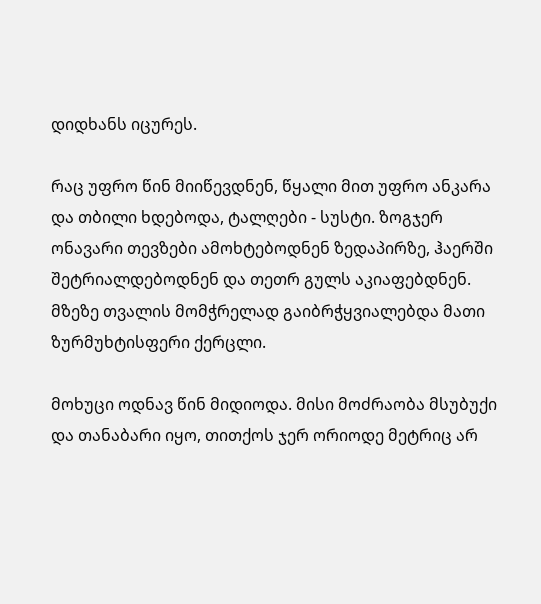დიდხანს იცურეს.

რაც უფრო წინ მიიწევდნენ, წყალი მით უფრო ანკარა და თბილი ხდებოდა, ტალღები - სუსტი. ზოგჯერ ონავარი თევზები ამოხტებოდნენ ზედაპირზე, ჰაერში შეტრიალდებოდნენ და თეთრ გულს აკიაფებდნენ. მზეზე თვალის მომჭრელად გაიბრჭყვიალებდა მათი ზურმუხტისფერი ქერცლი.

მოხუცი ოდნავ წინ მიდიოდა. მისი მოძრაობა მსუბუქი და თანაბარი იყო, თითქოს ჯერ ორიოდე მეტრიც არ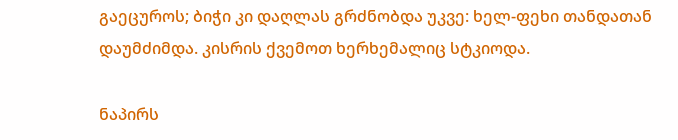გაეცუროს; ბიჭი კი დაღლას გრძნობდა უკვე: ხელ-ფეხი თანდათან დაუმძიმდა. კისრის ქვემოთ ხერხემალიც სტკიოდა.

ნაპირს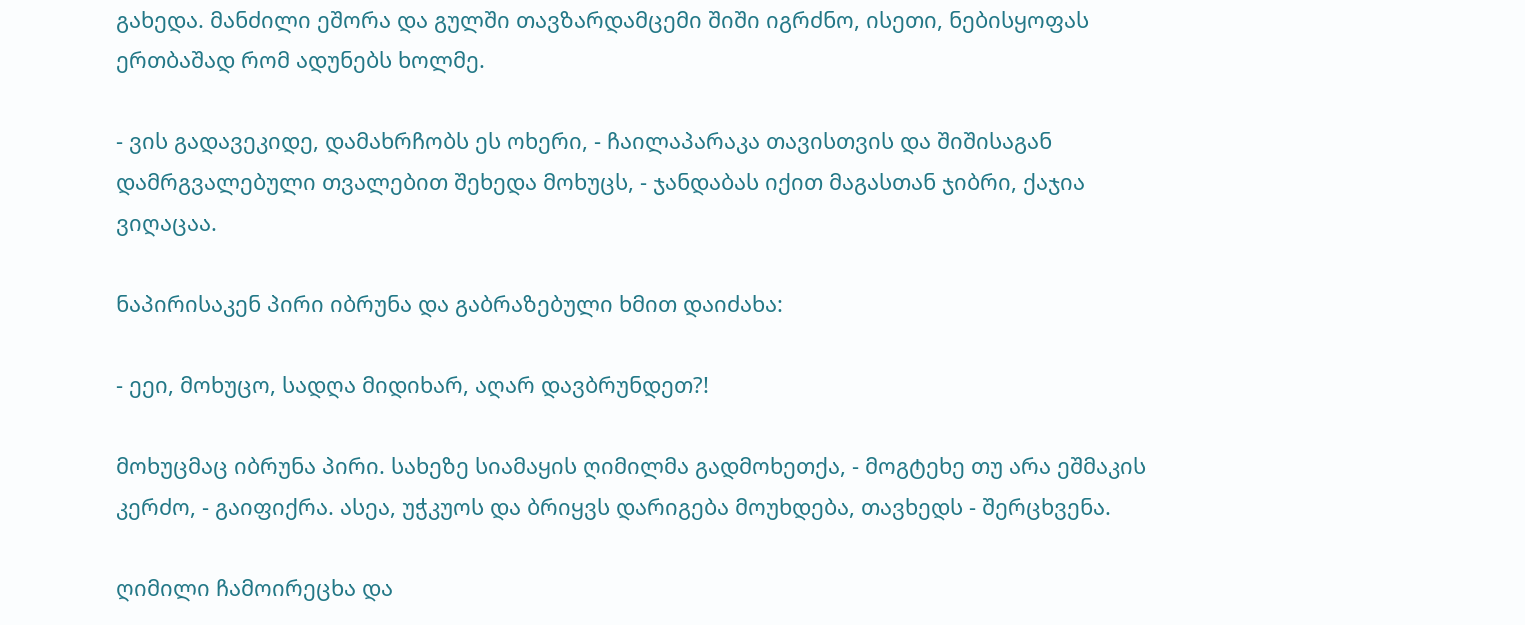გახედა. მანძილი ეშორა და გულში თავზარდამცემი შიში იგრძნო, ისეთი, ნებისყოფას ერთბაშად რომ ადუნებს ხოლმე.

- ვის გადავეკიდე, დამახრჩობს ეს ოხერი, - ჩაილაპარაკა თავისთვის და შიშისაგან დამრგვალებული თვალებით შეხედა მოხუცს, - ჯანდაბას იქით მაგასთან ჯიბრი, ქაჯია ვიღაცაა.

ნაპირისაკენ პირი იბრუნა და გაბრაზებული ხმით დაიძახა:

- ეეი, მოხუცო, სადღა მიდიხარ, აღარ დავბრუნდეთ?!

მოხუცმაც იბრუნა პირი. სახეზე სიამაყის ღიმილმა გადმოხეთქა, - მოგტეხე თუ არა ეშმაკის კერძო, - გაიფიქრა. ასეა, უჭკუოს და ბრიყვს დარიგება მოუხდება, თავხედს - შერცხვენა.

ღიმილი ჩამოირეცხა და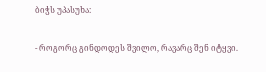ბიჭს უპასუხა:

- როგორც გინდოდეს შვილო, რავარც შენ იტყვი.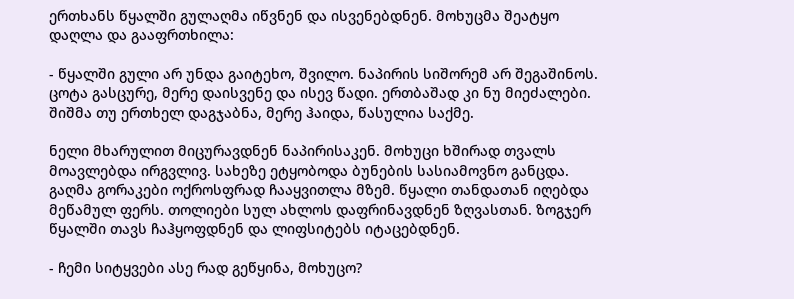ერთხანს წყალში გულაღმა იწვნენ და ისვენებდნენ. მოხუცმა შეატყო დაღლა და გააფრთხილა:

- წყალში გული არ უნდა გაიტეხო, შვილო. ნაპირის სიშორემ არ შეგაშინოს. ცოტა გასცურე, მერე დაისვენე და ისევ წადი. ერთბაშად კი ნუ მიეძალები. შიშმა თუ ერთხელ დაგჯაბნა, მერე ჰაიდა, წასულია საქმე.

ნელი მხარულით მიცურავდნენ ნაპირისაკენ. მოხუცი ხშირად თვალს მოავლებდა ირგვლივ. სახეზე ეტყობოდა ბუნების სასიამოვნო განცდა. გაღმა გორაკები ოქროსფრად ჩააყვითლა მზემ. წყალი თანდათან იღებდა მეწამულ ფერს. თოლიები სულ ახლოს დაფრინავდნენ ზღვასთან. ზოგჯერ წყალში თავს ჩაჰყოფდნენ და ლიფსიტებს იტაცებდნენ.

- ჩემი სიტყვები ასე რად გეწყინა, მოხუცო?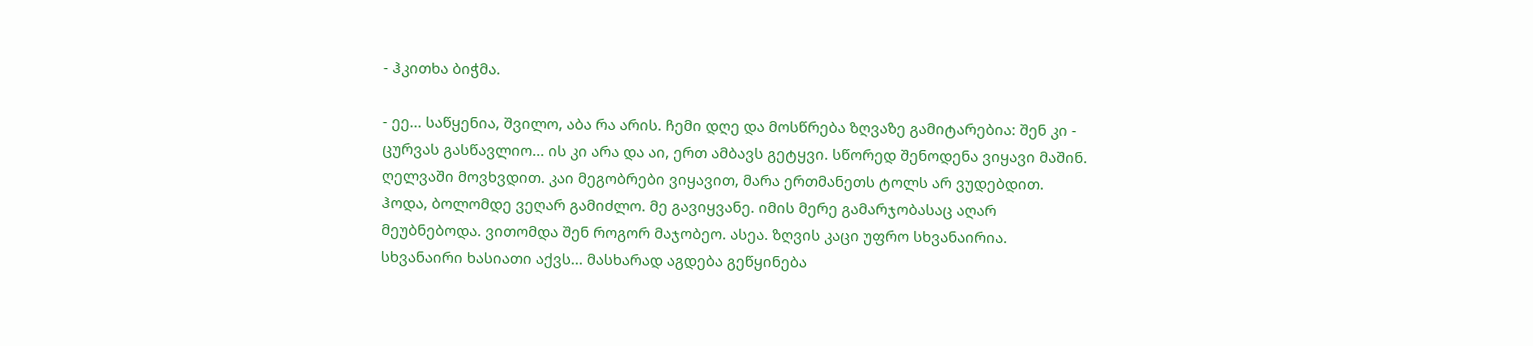- ჰკითხა ბიჭმა.

- ეე... საწყენია, შვილო, აბა რა არის. ჩემი დღე და მოსწრება ზღვაზე გამიტარებია: შენ კი - ცურვას გასწავლიო... ის კი არა და აი, ერთ ამბავს გეტყვი. სწორედ შენოდენა ვიყავი მაშინ. ღელვაში მოვხვდით. კაი მეგობრები ვიყავით, მარა ერთმანეთს ტოლს არ ვუდებდით. ჰოდა, ბოლომდე ვეღარ გამიძლო. მე გავიყვანე. იმის მერე გამარჯობასაც აღარ მეუბნებოდა. ვითომდა შენ როგორ მაჯობეო. ასეა. ზღვის კაცი უფრო სხვანაირია. სხვანაირი ხასიათი აქვს... მასხარად აგდება გეწყინება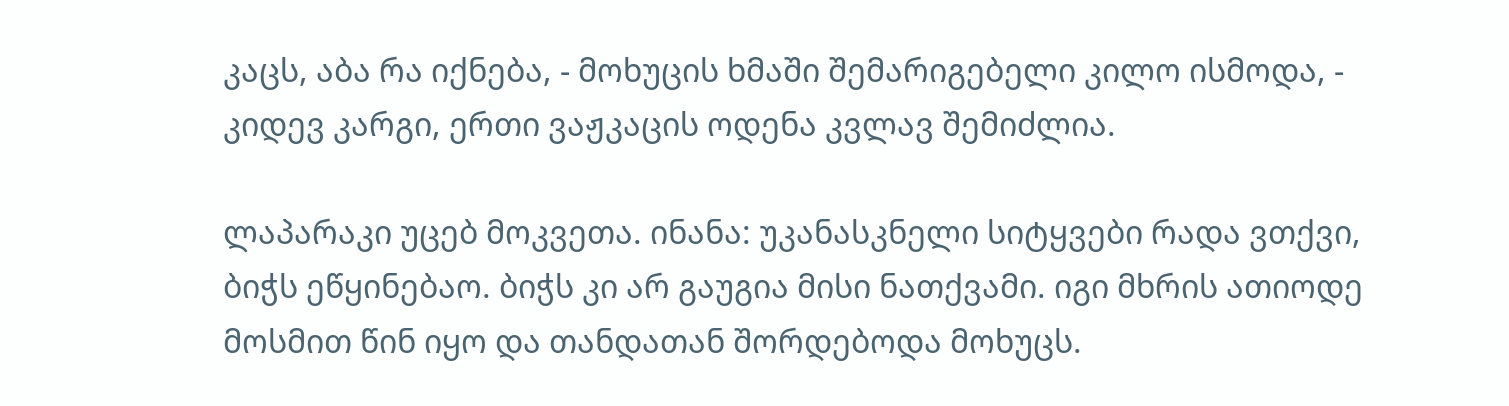კაცს, აბა რა იქნება, - მოხუცის ხმაში შემარიგებელი კილო ისმოდა, - კიდევ კარგი, ერთი ვაჟკაცის ოდენა კვლავ შემიძლია.

ლაპარაკი უცებ მოკვეთა. ინანა: უკანასკნელი სიტყვები რადა ვთქვი, ბიჭს ეწყინებაო. ბიჭს კი არ გაუგია მისი ნათქვამი. იგი მხრის ათიოდე მოსმით წინ იყო და თანდათან შორდებოდა მოხუცს.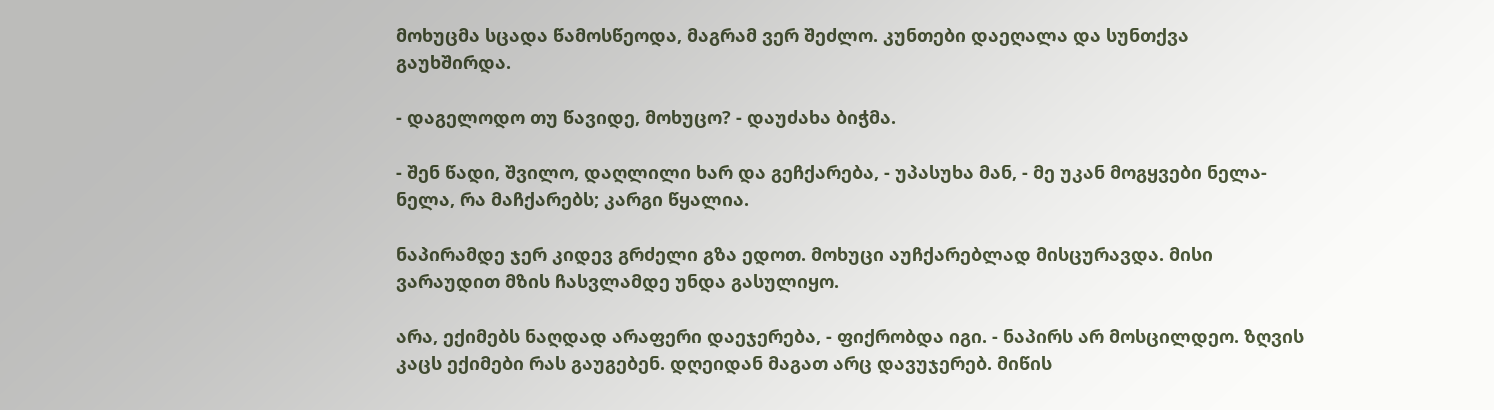მოხუცმა სცადა წამოსწეოდა, მაგრამ ვერ შეძლო. კუნთები დაეღალა და სუნთქვა გაუხშირდა.

- დაგელოდო თუ წავიდე, მოხუცო? - დაუძახა ბიჭმა.

- შენ წადი, შვილო, დაღლილი ხარ და გეჩქარება, - უპასუხა მან, - მე უკან მოგყვები ნელა-ნელა, რა მაჩქარებს; კარგი წყალია.

ნაპირამდე ჯერ კიდევ გრძელი გზა ედოთ. მოხუცი აუჩქარებლად მისცურავდა. მისი ვარაუდით მზის ჩასვლამდე უნდა გასულიყო.

არა, ექიმებს ნაღდად არაფერი დაეჯერება, - ფიქრობდა იგი. - ნაპირს არ მოსცილდეო. ზღვის კაცს ექიმები რას გაუგებენ. დღეიდან მაგათ არც დავუჯერებ. მიწის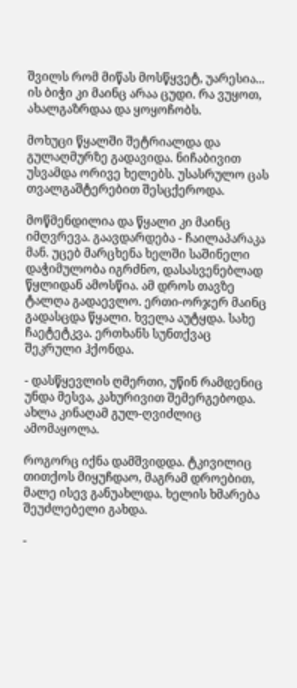შვილს რომ მიწას მოსწყვეტ, უარესია... ის ბიჭი კი მაინც არაა ცუდი. რა ვუყოთ, ახალგაზრდაა და ყოყოჩობს.

მოხუცი წყალში შეტრიალდა და გულაღმურზე გადავიდა. ნიჩაბივით უსვამდა ორივე ხელებს. უსასრულო ცას თვალგაშტერებით შესცქეროდა.

მოწმენდილია და წყალი კი მაინც იმღვრევა. გაავდარდება - ჩაილაპარაკა მან. უცებ მარცხენა ხელში საშინელი დაჭიმულობა იგრძნო, დასასვენებლად წყლიდან ამოსწია. ამ დროს თავზე ტალღა გადაევლო. ერთი-ორჯერ მაინც გადასცდა წყალი. ხველა აუტყდა. სახე ჩაეტეტკვა. ერთხანს სუნთქვაც შეკრული ჰქონდა.

- დასწყევლის ღმერთი, უწინ რამდენიც უნდა მესვა, კახურივით შემერგებოდა. ახლა კინაღამ გულ-ღვიძლიც ამომაყოლა.

როგორც იქნა დამშვიდდა. ტკივილიც თითქოს მიყუჩდაო, მაგრამ დროებით, მალე ისევ განუახლდა. ხელის ხმარება შეუძლებელი გახდა.

-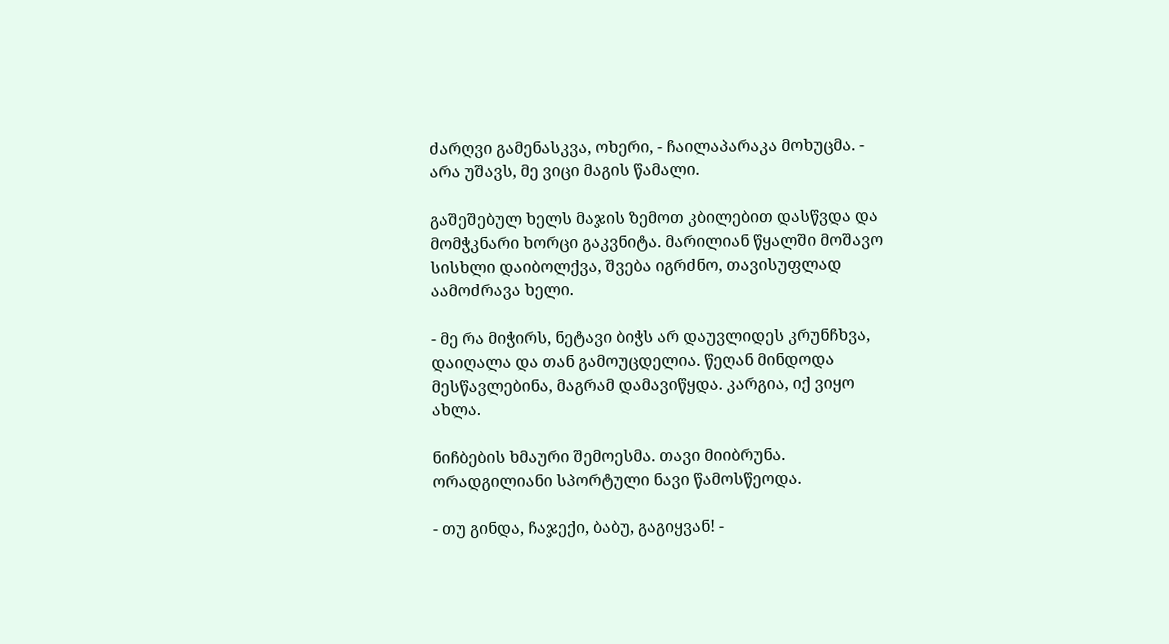ძარღვი გამენასკვა, ოხერი, - ჩაილაპარაკა მოხუცმა. - არა უშავს, მე ვიცი მაგის წამალი.

გაშეშებულ ხელს მაჯის ზემოთ კბილებით დასწვდა და მომჭკნარი ხორცი გაკვნიტა. მარილიან წყალში მოშავო სისხლი დაიბოლქვა, შვება იგრძნო, თავისუფლად აამოძრავა ხელი.

- მე რა მიჭირს, ნეტავი ბიჭს არ დაუვლიდეს კრუნჩხვა, დაიღალა და თან გამოუცდელია. წეღან მინდოდა მესწავლებინა, მაგრამ დამავიწყდა. კარგია, იქ ვიყო ახლა.

ნიჩბების ხმაური შემოესმა. თავი მიიბრუნა. ორადგილიანი სპორტული ნავი წამოსწეოდა.

- თუ გინდა, ჩაჯექი, ბაბუ, გაგიყვან! -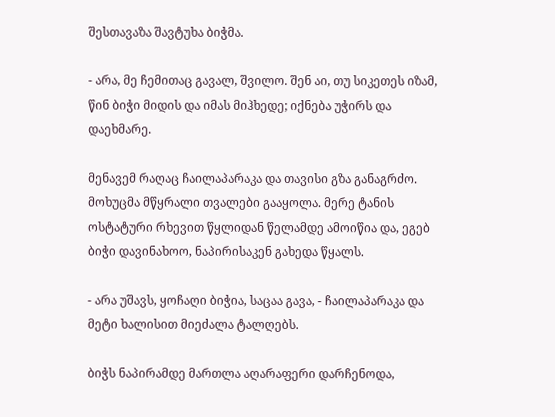შესთავაზა შავტუხა ბიჭმა.

- არა, მე ჩემითაც გავალ, შვილო. შენ აი, თუ სიკეთეს იზამ, წინ ბიჭი მიდის და იმას მიჰხედე; იქნება უჭირს და დაეხმარე.

მენავემ რაღაც ჩაილაპარაკა და თავისი გზა განაგრძო. მოხუცმა მწყრალი თვალები გააყოლა. მერე ტანის ოსტატური რხევით წყლიდან წელამდე ამოიწია და, ეგებ ბიჭი დავინახოო, ნაპირისაკენ გახედა წყალს.

- არა უშავს, ყოჩაღი ბიჭია, საცაა გავა, - ჩაილაპარაკა და მეტი ხალისით მიეძალა ტალღებს.

ბიჭს ნაპირამდე მართლა აღარაფერი დარჩენოდა,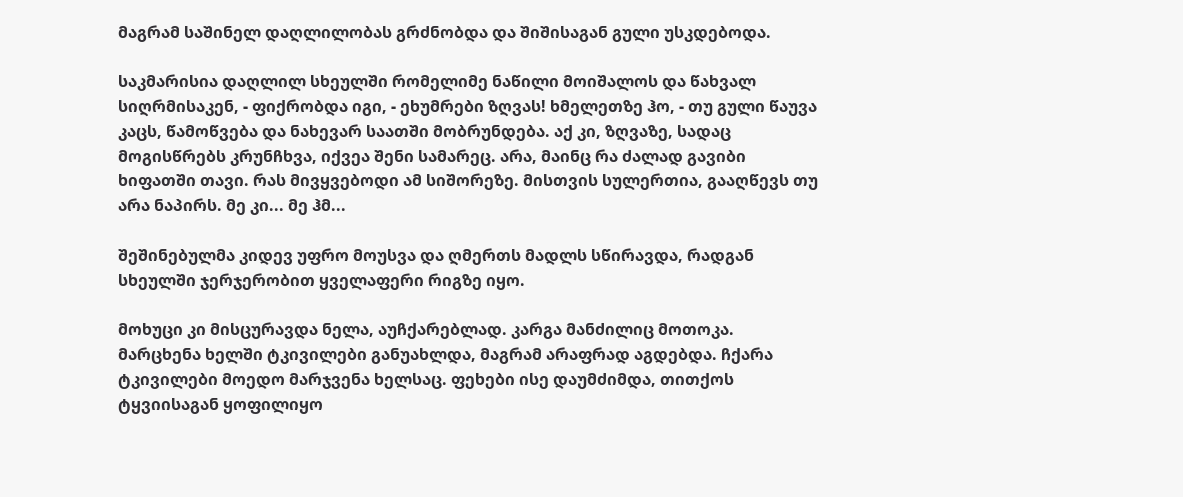მაგრამ საშინელ დაღლილობას გრძნობდა და შიშისაგან გული უსკდებოდა.

საკმარისია დაღლილ სხეულში რომელიმე ნაწილი მოიშალოს და წახვალ სიღრმისაკენ, - ფიქრობდა იგი, - ეხუმრები ზღვას! ხმელეთზე ჰო, - თუ გული წაუვა კაცს, წამოწვება და ნახევარ საათში მობრუნდება. აქ კი, ზღვაზე, სადაც მოგისწრებს კრუნჩხვა, იქვეა შენი სამარეც. არა, მაინც რა ძალად გავიბი ხიფათში თავი. რას მივყვებოდი ამ სიშორეზე. მისთვის სულერთია, გააღწევს თუ არა ნაპირს. მე კი... მე ჰმ...

შეშინებულმა კიდევ უფრო მოუსვა და ღმერთს მადლს სწირავდა, რადგან სხეულში ჯერჯერობით ყველაფერი რიგზე იყო.

მოხუცი კი მისცურავდა ნელა, აუჩქარებლად. კარგა მანძილიც მოთოკა. მარცხენა ხელში ტკივილები განუახლდა, მაგრამ არაფრად აგდებდა. ჩქარა ტკივილები მოედო მარჯვენა ხელსაც. ფეხები ისე დაუმძიმდა, თითქოს ტყვიისაგან ყოფილიყო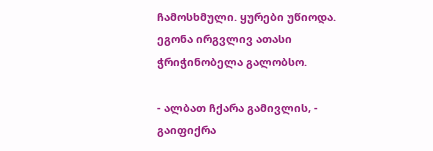ჩამოსხმული. ყურები უწიოდა. ეგონა ირგვლივ ათასი ჭრიჭინობელა გალობსო.

- ალბათ ჩქარა გამივლის, - გაიფიქრა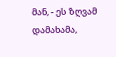მან, - ეს ზღვამ დამახამა,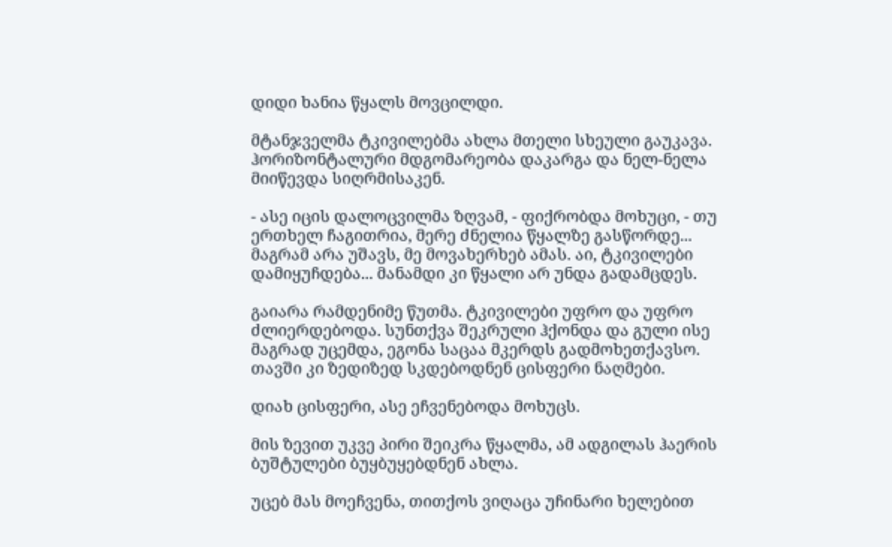დიდი ხანია წყალს მოვცილდი.

მტანჯველმა ტკივილებმა ახლა მთელი სხეული გაუკავა. ჰორიზონტალური მდგომარეობა დაკარგა და ნელ-ნელა მიიწევდა სიღრმისაკენ.

- ასე იცის დალოცვილმა ზღვამ, - ფიქრობდა მოხუცი, - თუ ერთხელ ჩაგითრია, მერე ძნელია წყალზე გასწორდე... მაგრამ არა უშავს, მე მოვახერხებ ამას. აი, ტკივილები დამიყუჩდება... მანამდი კი წყალი არ უნდა გადამცდეს.

გაიარა რამდენიმე წუთმა. ტკივილები უფრო და უფრო ძლიერდებოდა. სუნთქვა შეკრული ჰქონდა და გული ისე მაგრად უცემდა, ეგონა საცაა მკერდს გადმოხეთქავსო. თავში კი ზედიზედ სკდებოდნენ ცისფერი ნაღმები.

დიახ ცისფერი, ასე ეჩვენებოდა მოხუცს.

მის ზევით უკვე პირი შეიკრა წყალმა, ამ ადგილას ჰაერის ბუშტულები ბუყბუყებდნენ ახლა.

უცებ მას მოეჩვენა, თითქოს ვიღაცა უჩინარი ხელებით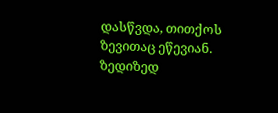დასწვდა, თითქოს ზევითაც ეწევიან. ზედიზედ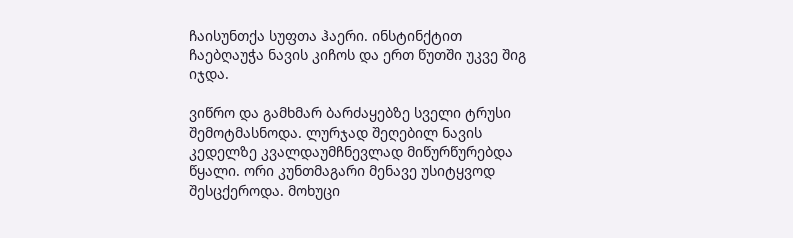ჩაისუნთქა სუფთა ჰაერი. ინსტინქტით ჩაებღაუჭა ნავის კიჩოს და ერთ წუთში უკვე შიგ იჯდა.

ვიწრო და გამხმარ ბარძაყებზე სველი ტრუსი შემოტმასნოდა. ლურჯად შეღებილ ნავის კედელზე კვალდაუმჩნევლად მიწურწურებდა წყალი. ორი კუნთმაგარი მენავე უსიტყვოდ შესცქეროდა. მოხუცი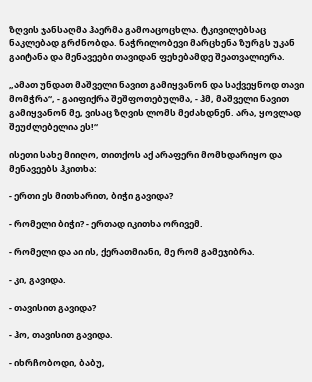ზღვის ჯანსაღმა ჰაერმა გამოაცოცხლა. ტკივილებსაც ნაკლებად გრძნობდა. ნაჭრილობევი მარცხენა ზურგს უკან გაიტანა და მენავეები თავიდან ფეხებამდე შეათვალიერა.

„ამათ უნდათ მაშველი ნავით გამიყვანონ და საქვეყნოდ თავი მომჭრა“, - გაიფიქრა შეშფოთებულმა, - ჰმ, მაშველი ნავით გამიყვანონ მე, ვისაც ზღვის ლომს მეძახდნენ. არა, ყოვლად შეუძლებელია ეს!“

ისეთი სახე მიიღო, თითქოს აქ არაფერი მომხდარიყო და მენავეებს ჰკითხა:

- ერთი ეს მითხარით, ბიჭი გავიდა?

- რომელი ბიჭი? - ერთად იკითხა ორივემ.

- რომელი და აი ის, ქერათმიანი, მე რომ გამეჯიბრა.

- კი, გავიდა.

- თავისით გავიდა?

- ჰო, თავისით გავიდა.

- იხრჩობოდი, ბაბუ,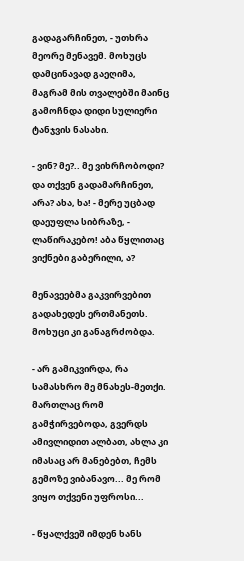გადაგარჩინეთ, - უთხრა მეორე მენავემ. მოხუცს დამცინავად გაეღიმა, მაგრამ მის თვალებში მაინც გამოჩნდა დიდი სულიერი ტანჯვის ნასახი.

- ვინ? მე?.. მე ვიხრჩობოდი? და თქვენ გადამარჩინეთ, არა? ახა, ხა! - მერე უცბად დაეუფლა სიბრაზე, - ლაწირაკებო! აბა წყლითაც ვიქნები გაბერილი, ა?

მენავეებმა გაკვირვებით გადახედეს ერთმანეთს. მოხუცი კი განაგრძობდა.

- არ გამიკვირდა, რა სამასხრო მე მნახეს-მეთქი. მართლაც რომ გამჭირვებოდა, გვერდს ამივლიდით ალბათ, ახლა კი იმასაც არ მანებებთ, ჩემს გემოზე ვიბანავო... მე რომ ვიყო თქვენი უფროსი...

- წყალქვეშ იმდენ ხანს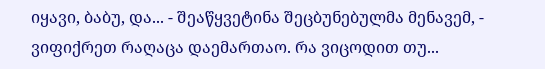იყავი, ბაბუ, და... - შეაწყვეტინა შეცბუნებულმა მენავემ, - ვიფიქრეთ რაღაცა დაემართაო. რა ვიცოდით თუ...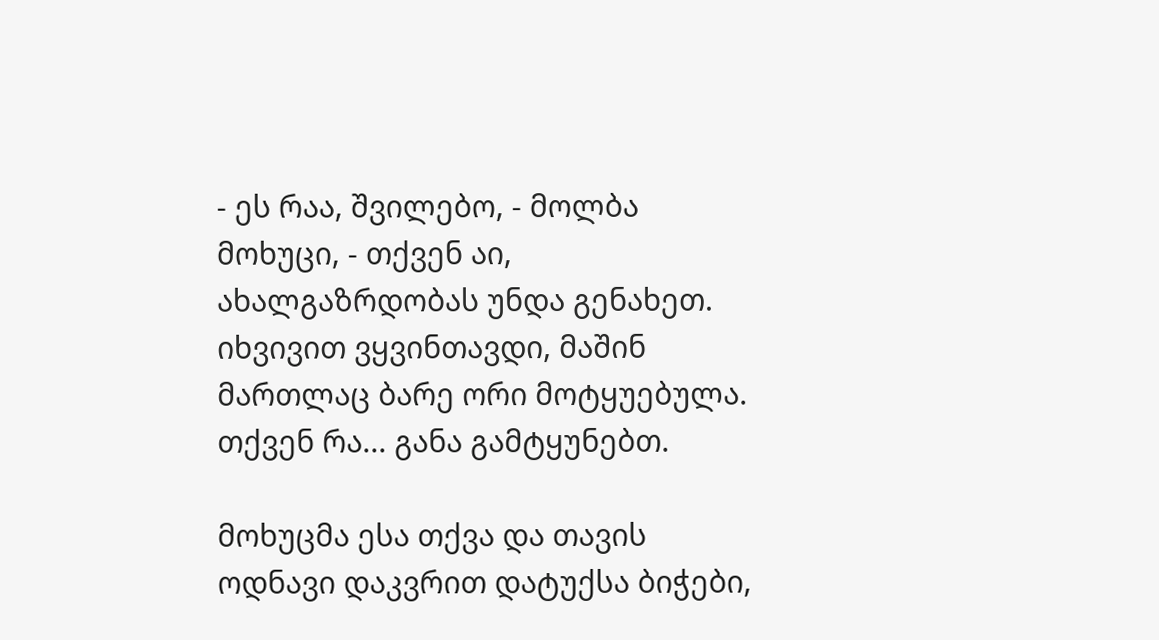- ეს რაა, შვილებო, - მოლბა მოხუცი, - თქვენ აი, ახალგაზრდობას უნდა გენახეთ. იხვივით ვყვინთავდი, მაშინ მართლაც ბარე ორი მოტყუებულა. თქვენ რა... განა გამტყუნებთ.

მოხუცმა ესა თქვა და თავის ოდნავი დაკვრით დატუქსა ბიჭები,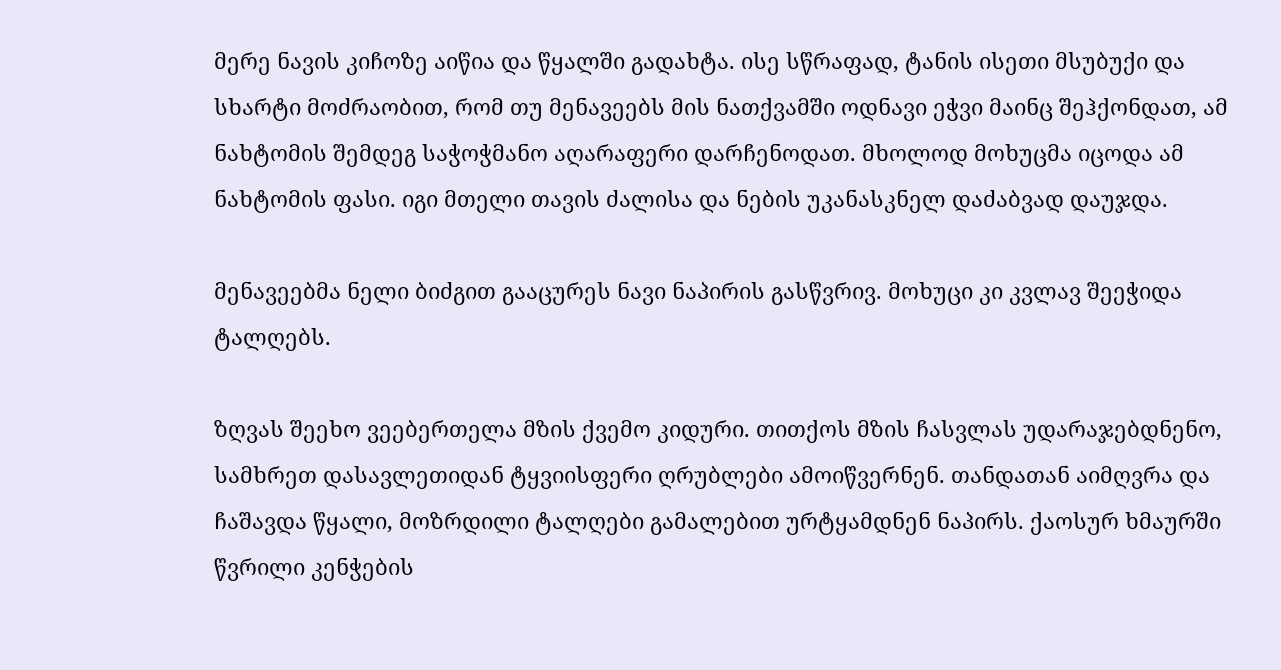მერე ნავის კიჩოზე აიწია და წყალში გადახტა. ისე სწრაფად, ტანის ისეთი მსუბუქი და სხარტი მოძრაობით, რომ თუ მენავეებს მის ნათქვამში ოდნავი ეჭვი მაინც შეჰქონდათ, ამ ნახტომის შემდეგ საჭოჭმანო აღარაფერი დარჩენოდათ. მხოლოდ მოხუცმა იცოდა ამ ნახტომის ფასი. იგი მთელი თავის ძალისა და ნების უკანასკნელ დაძაბვად დაუჯდა.

მენავეებმა ნელი ბიძგით გააცურეს ნავი ნაპირის გასწვრივ. მოხუცი კი კვლავ შეეჭიდა ტალღებს.

ზღვას შეეხო ვეებერთელა მზის ქვემო კიდური. თითქოს მზის ჩასვლას უდარაჯებდნენო, სამხრეთ დასავლეთიდან ტყვიისფერი ღრუბლები ამოიწვერნენ. თანდათან აიმღვრა და ჩაშავდა წყალი, მოზრდილი ტალღები გამალებით ურტყამდნენ ნაპირს. ქაოსურ ხმაურში წვრილი კენჭების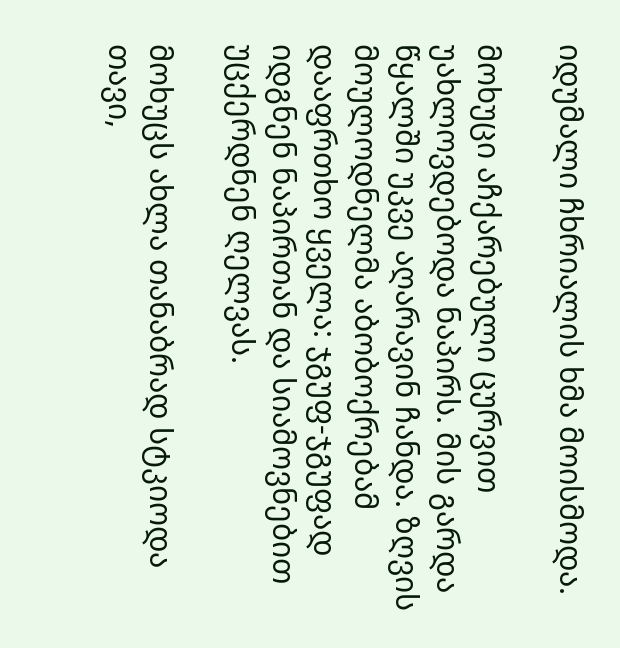იდუმალი ჩხრიალის ხმა მოისმოდა.

მოხუცი აჩქარებული ცურვით უახლოვდებოდა ნაპირს. მის გარდა წყალში უკვე აღარავინ ჩანდა. ზღვის მოულოდნელმა აბობოქრებამ დააფრთხო ყველა: ჯგუფ-ჯგუფად იდგნენ ნაპირთან და სიამოვნებით უცქერდნენ ღელვას.

მოხუცს ახლა თანაბრად სტკიოდა თავი,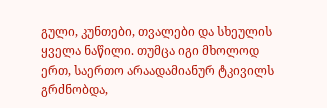გული, კუნთები, თვალები და სხეულის ყველა ნაწილი. თუმცა იგი მხოლოდ ერთ, საერთო არაადამიანურ ტკივილს გრძნობდა,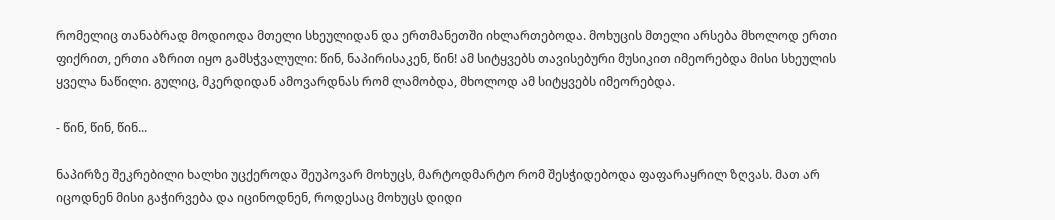რომელიც თანაბრად მოდიოდა მთელი სხეულიდან და ერთმანეთში იხლართებოდა. მოხუცის მთელი არსება მხოლოდ ერთი ფიქრით, ერთი აზრით იყო გამსჭვალული: წინ, ნაპირისაკენ, წინ! ამ სიტყვებს თავისებური მუსიკით იმეორებდა მისი სხეულის ყველა ნაწილი. გულიც, მკერდიდან ამოვარდნას რომ ლამობდა, მხოლოდ ამ სიტყვებს იმეორებდა.

- წინ, წინ, წინ...

ნაპირზე შეკრებილი ხალხი უცქეროდა შეუპოვარ მოხუცს, მარტოდმარტო რომ შესჭიდებოდა ფაფარაყრილ ზღვას. მათ არ იცოდნენ მისი გაჭირვება და იცინოდნენ, როდესაც მოხუცს დიდი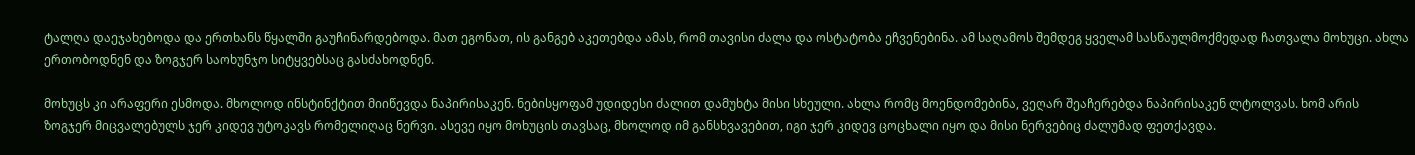ტალღა დაეჯახებოდა და ერთხანს წყალში გაუჩინარდებოდა. მათ ეგონათ, ის განგებ აკეთებდა ამას, რომ თავისი ძალა და ოსტატობა ეჩვენებინა. ამ საღამოს შემდეგ ყველამ სასწაულმოქმედად ჩათვალა მოხუცი. ახლა ერთობოდნენ და ზოგჯერ საოხუნჯო სიტყვებსაც გასძახოდნენ.

მოხუცს კი არაფერი ესმოდა. მხოლოდ ინსტინქტით მიიწევდა ნაპირისაკენ. ნებისყოფამ უდიდესი ძალით დამუხტა მისი სხეული. ახლა რომც მოენდომებინა, ვეღარ შეაჩერებდა ნაპირისაკენ ლტოლვას. ხომ არის ზოგჯერ მიცვალებულს ჯერ კიდევ უტოკავს რომელიღაც ნერვი. ასევე იყო მოხუცის თავსაც, მხოლოდ იმ განსხვავებით, იგი ჯერ კიდევ ცოცხალი იყო და მისი ნერვებიც ძალუმად ფეთქავდა.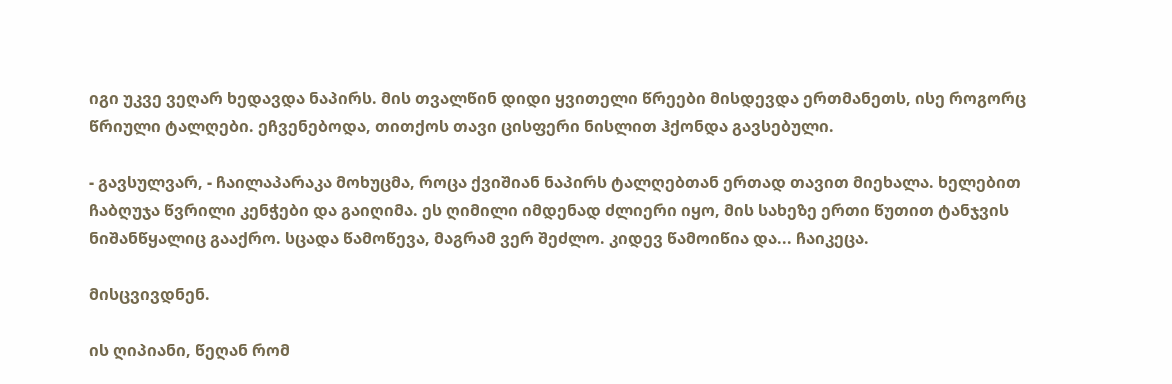იგი უკვე ვეღარ ხედავდა ნაპირს. მის თვალწინ დიდი ყვითელი წრეები მისდევდა ერთმანეთს, ისე როგორც წრიული ტალღები. ეჩვენებოდა, თითქოს თავი ცისფერი ნისლით ჰქონდა გავსებული.

- გავსულვარ, - ჩაილაპარაკა მოხუცმა, როცა ქვიშიან ნაპირს ტალღებთან ერთად თავით მიეხალა. ხელებით ჩაბღუჯა წვრილი კენჭები და გაიღიმა. ეს ღიმილი იმდენად ძლიერი იყო, მის სახეზე ერთი წუთით ტანჯვის ნიშანწყალიც გააქრო. სცადა წამოწევა, მაგრამ ვერ შეძლო. კიდევ წამოიწია და... ჩაიკეცა.

მისცვივდნენ.

ის ღიპიანი, წეღან რომ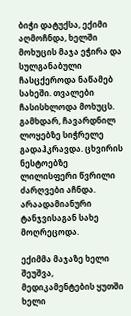ბიჭი დატუქსა, ექიმი აღმოჩნდა, ხელში მოხუცის მაჯა ეჭირა და სულგანაბული ჩასცქეროდა ნაწამებ სახეში. თვალები ჩასისხლოდა მოხუცს. გამხდარ, ჩავარდნილ ლოყებზე სიჭრელე გადაჰკრავდა. ცხვირის ნესტოებზე ლილისფერი წვრილი ძარღვები აჩნდა. არაადამიანური ტანჯვისაგან სახე მოღრეცოდა.

ექიმმა მაჯაზე ხელი შეუშვა, მედიკამენტების ყუთში ხელი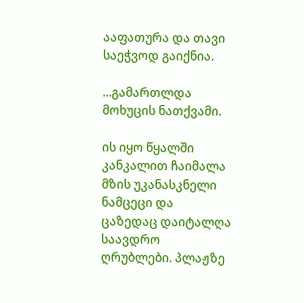ააფათურა და თავი საეჭვოდ გაიქნია.

...გამართლდა მოხუცის ნათქვამი.

ის იყო წყალში კანკალით ჩაიმალა მზის უკანასკნელი ნამცეცი და ცაზედაც დაიტალღა საავდრო ღრუბლები. პლაჟზე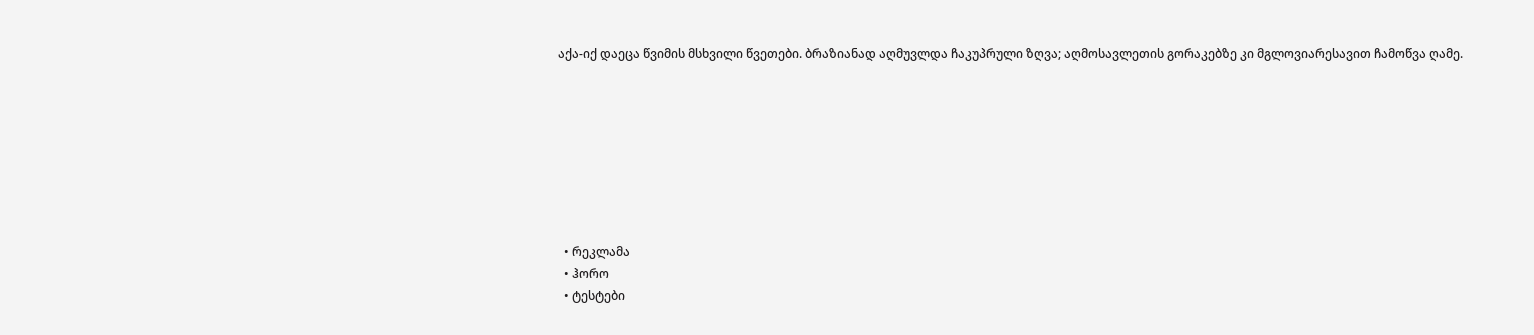აქა-იქ დაეცა წვიმის მსხვილი წვეთები. ბრაზიანად აღმუვლდა ჩაკუპრული ზღვა; აღმოსავლეთის გორაკებზე კი მგლოვიარესავით ჩამოწვა ღამე.








  • რეკლამა
  • ჰორო
  • ტესტები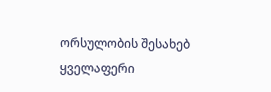ორსულობის შესახებ
ყველაფერი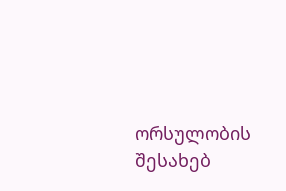ორსულობის შესახებ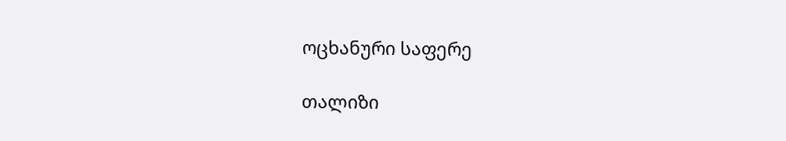ოცხანური საფერე

თალიზი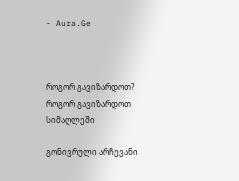- Aura.Ge



როგორ გავიზარდოთ?
როგორ გავიზარდოთ სიმაღლეში

გონივრული არჩევანი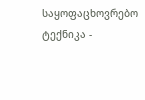საყოფაცხოვრებო ტექნიკა -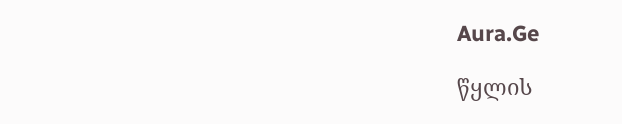Aura.Ge

წყლის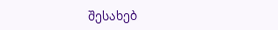შესახებ